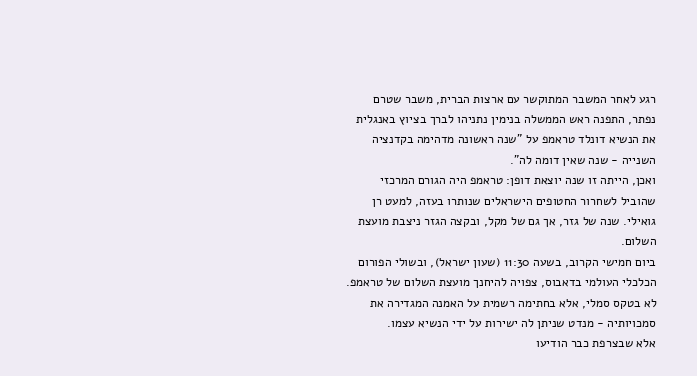רגע לאחר המשבר המתוקשר עם ארצות הברית, משבר שטרם נפתר, התפנה ראש הממשלה בנימין נתניהו לברך בציוץ באנגלית את הנשיא דונלד טראמפ על "שנה ראשונה מדהימה בקדנציה השנייה - שנה שאין דומה לה".
ואכן, הייתה זו שנה יוצאת דופן: טראמפ היה הגורם המרכזי שהוביל לשחרור החטופים הישראלים שנותרו בעזה, למעט רן גואילי. שנה של גזר, אך גם של מקל, ובקצה הגזר ניצבת מועצת השלום.
ביום חמישי הקרוב, בשעה 11:30 (שעון ישראל), ובשולי הפורום הכלכלי העולמי בדאבוס, צפויה להיחנך מועצת השלום של טראמפ. לא בטקס סמלי, אלא בחתימה רשמית על האמנה המגדירה את סמכויותיה - מנדט שניתן לה ישירות על ידי הנשיא עצמו.
אלא שבצרפת כבר הודיעו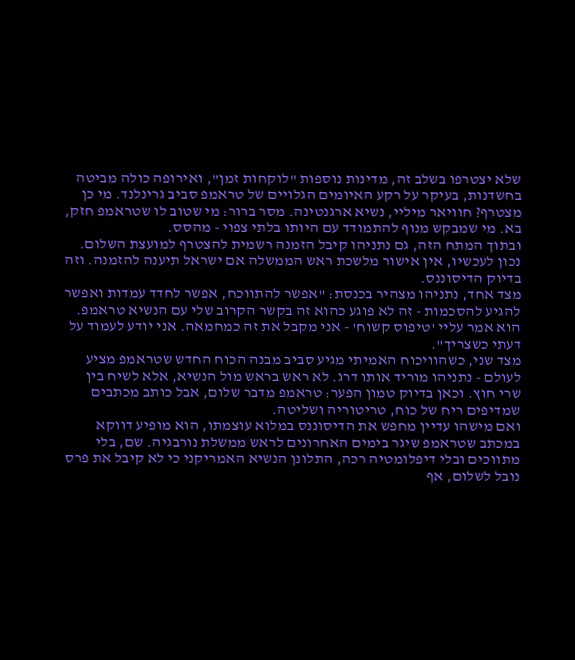שלא יצטרפו בשלב זה, מדינות נוספות "לוקחות זמן", ואירופה כולה מביטה בחשדנות, בעיקר על רקע האיומים הגלויים של טראמפ סביב גרינלנד. מי כן מצטרף? חוויאר מיליי, נשיא ארגנטינה. מסר ברור: מי שטוב לו שטראמפ חזק, בא. מי שמבקש מנוף להתמודד עם היותו בלתי צפוי - מהסס.
ובתוך המתח הזה, גם נתניהו קיבל הזמנה רשמית להצטרף למועצת השלום. נכון לעכשיו, אין אישור מלשכת ראש הממשלה אם ישראל תיענה להזמנה. וזה בדיוק הדיסוננס.
מצד אחד, נתניהו מצהיר בכנסת: "אפשר להתווכח, אפשר לחדד עמדות ואפשר להגיע להסכמות - זה לא פוגע כהוא זה בקשר הקרוב שלי עם הנשיא טראמפ. הוא אמר עליי 'טיפוס קשוח' - אני מקבל את זה כמחמאה. אני יודע לעמוד על דעתי כשצריך".
מצד שני, כשהוויכוח האמיתי מגיע סביב מבנה הכוח החדש שטראמפ מציע לעולם - נתניהו מוריד אותו דרג. לא ראש בראש מול הנשיא, אלא לשיח בין שרי חוץ. וכאן בדיוק טמון הפער: טראמפ מדבר שלום, אבל כותב מכתבים שמדיפים ריח של כוח, טריטוריה ושליטה.
ואם מישהו עדיין מחפש את הדיסוננס במלוא עוצמתו, הוא מופיע דווקא במכתב שטראמפ שיגר בימים האחרונים לראש ממשלת נורבגיה. שם, בלי מתווכים ובלי דיפלומטיה רכה, התלונן הנשיא האמריקני כי לא קיבל את פרס נובל לשלום, אף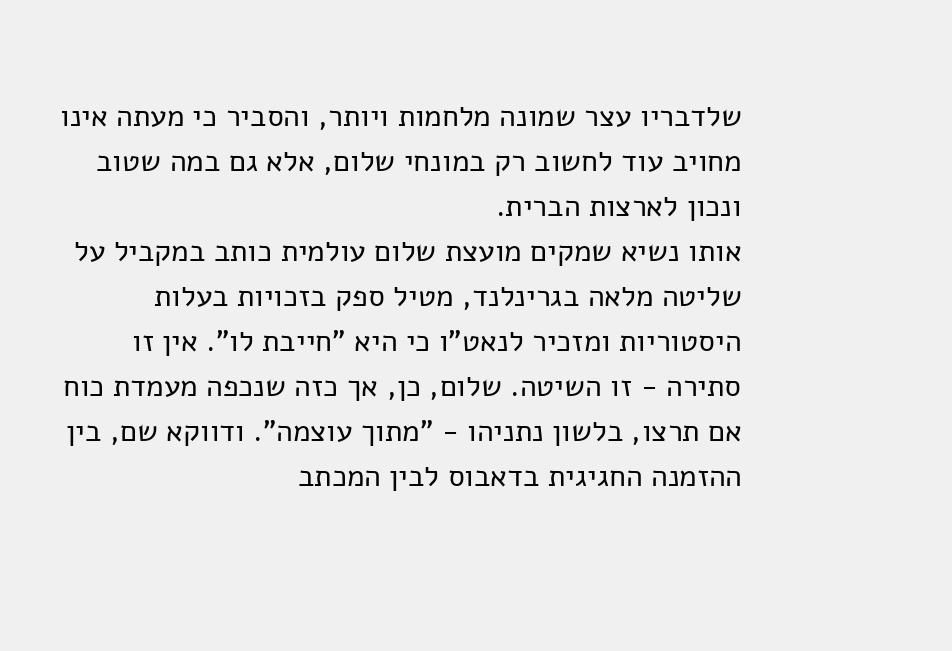שלדבריו עצר שמונה מלחמות ויותר, והסביר כי מעתה אינו מחויב עוד לחשוב רק במונחי שלום, אלא גם במה שטוב ונכון לארצות הברית.
אותו נשיא שמקים מועצת שלום עולמית כותב במקביל על שליטה מלאה בגרינלנד, מטיל ספק בזכויות בעלות היסטוריות ומזכיר לנאט"ו כי היא "חייבת לו". אין זו סתירה - זו השיטה. שלום, כן, אך כזה שנכפה מעמדת כוח אם תרצו, בלשון נתניהו - "מתוך עוצמה". ודווקא שם, בין ההזמנה החגיגית בדאבוס לבין המכתב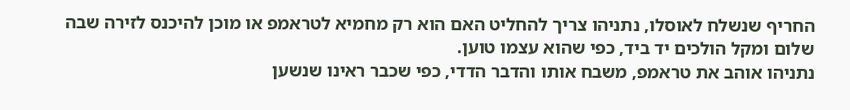החריף שנשלח לאוסלו, נתניהו צריך להחליט האם הוא רק מחמיא לטראמפ או מוכן להיכנס לזירה שבה שלום ומקל הולכים יד ביד, כפי שהוא עצמו טוען.
נתניהו אוהב את טראמפ, משבח אותו והדבר הדדי, כפי שכבר ראינו שנשען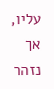עליו, אך נזהר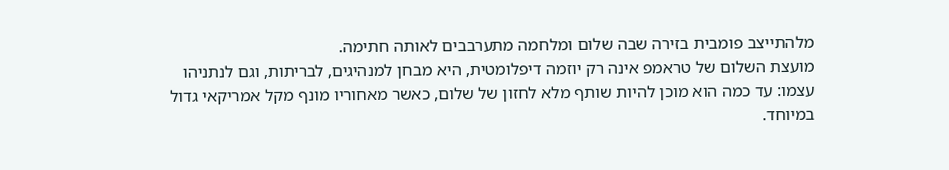מלהתייצב פומבית בזירה שבה שלום ומלחמה מתערבבים לאותה חתימה.
מועצת השלום של טראמפ אינה רק יוזמה דיפלומטית, היא מבחן למנהיגים, לבריתות, וגם לנתניהו עצמו: עד כמה הוא מוכן להיות שותף מלא לחזון של שלום, כאשר מאחוריו מונף מקל אמריקאי גדול במיוחד.